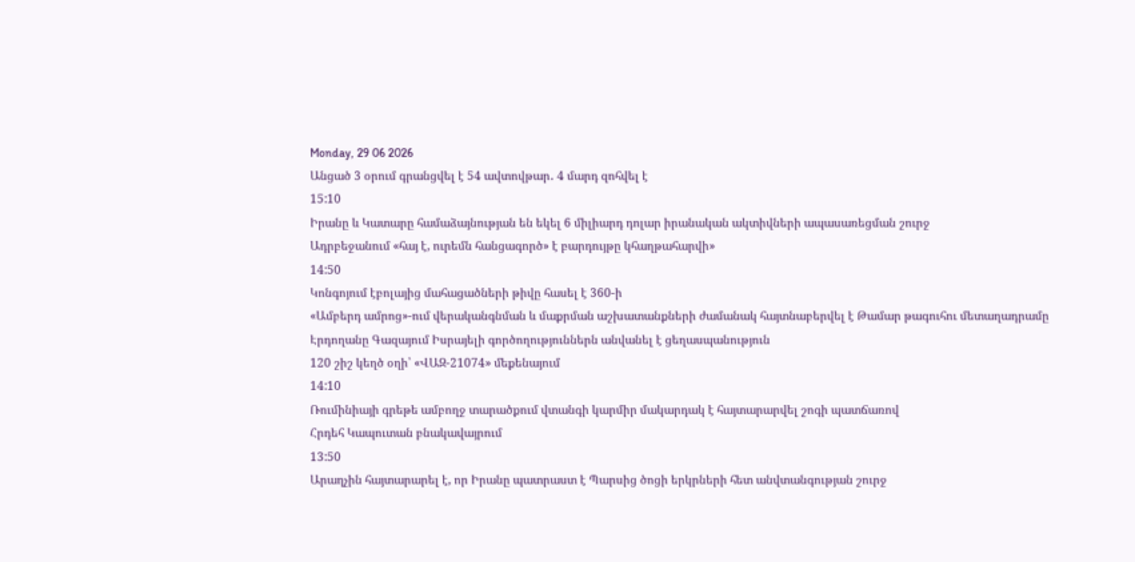Monday, 29 06 2026
Անցած 3 օրում գրանցվել է 54 ավտովթար․ 4 մարդ զոհվել է
15:10
Իրանը և Կատարը համաձայնության են եկել 6 միլիարդ դոլար իրանական ակտիվների ապասառեցման շուրջ
Ադրբեջանում «հայ է, ուրեմն հանցագործ» է բարդույթը կհաղթահարվի»
14:50
Կոնգոյում էբոլայից մահացածների թիվը հասել է 360-ի
«Ամբերդ ամրոց»-ում վերականգնման և մաքրման աշխատանքների ժամանակ հայտնաբերվել է Թամար թագուհու մետաղադրամը
Էրդողանը Գազայում Իսրայելի գործողություններն անվանել է ցեղասպանություն
120 շիշ կեղծ օղի՝ «ՎԱԶ-21074» մեքենայում
14:10
Ռումինիայի գրեթե ամբողջ տարածքում վտանգի կարմիր մակարդակ է հայտարարվել շոգի պատճառով
Հրդեհ Կապուտան բնակավայրում
13:50
Արաղչին հայտարարել է, որ Իրանը պատրաստ է Պարսից ծոցի երկրների հետ անվտանգության շուրջ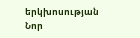երկխոսության
Նոր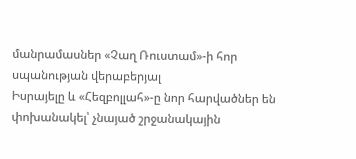մանրամասներ «Չաղ Ռուստամ»-ի հոր սպանության վերաբերյալ
Իսրայելը և «Հեզբոլլահ»-ը նոր հարվածներ են փոխանակել՝ չնայած շրջանակային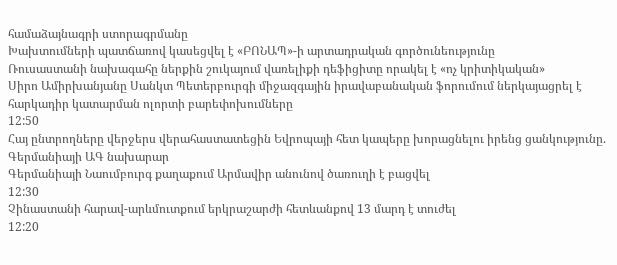համաձայնագրի ստորագրմանը
Խախտումների պատճառով կասեցվել է «ԲՈՆԱՊ»-ի արտադրական գործունեությունը
Ռուսաստանի նախագահը ներքին շուկայում վառելիքի դեֆիցիտը որակել է «ոչ կրիտիկական»
Սիրո Ամիրխանյանը Սանկտ Պետերբուրգի միջազգային իրավաբանական ֆորումում ներկայացրել է հարկադիր կատարման ոլորտի բարեփոխումները
12:50
Հայ ընտրողները վերջերս վերահաստատեցին Եվրոպայի հետ կապերը խորացնելու իրենց ցանկությունը. Գերմանիայի ԱԳ նախարար
Գերմանիայի Նաումբուրգ քաղաքում Արմավիր անունով ծառուղի է բացվել
12:30
Չինաստանի հարավ-արևմուտքում երկրաշարժի հետևանքով 13 մարդ է տուժել
12:20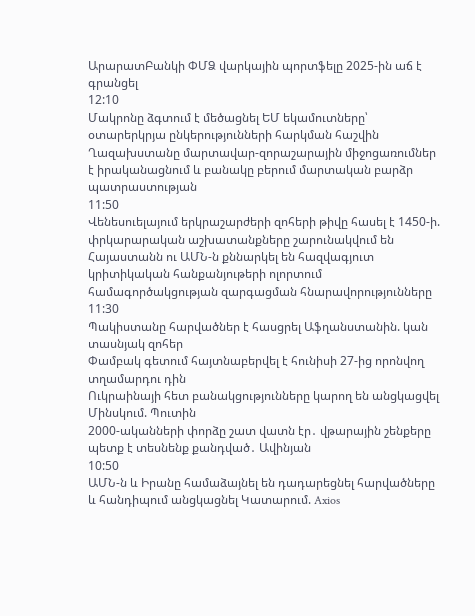ԱրարատԲանկի ՓՄՁ վարկային պորտֆելը 2025-ին աճ է գրանցել
12:10
Մակրոնը ձգտում է մեծացնել ԵՄ եկամուտները՝ օտարերկրյա ընկերությունների հարկման հաշվին
Ղազախստանը մարտավար-զորաշարային միջոցառումներ է իրականացնում և բանակը բերում մարտական բարձր պատրաստության
11:50
Վենեսուելայում երկրաշարժերի զոհերի թիվը հասել է 1450-ի. փրկարարական աշխատանքները շարունակվում են
Հայաստանն ու ԱՄՆ-ն քննարկել են հազվագյուտ կրիտիկական հանքանյութերի ոլորտում համագործակցության զարգացման հնարավորությունները
11:30
Պակիստանը հարվածներ է հասցրել Աֆղանստանին. կան տասնյակ զոհեր
Փամբակ գետում հայտնաբերվել է հունիսի 27-ից որոնվող տղամարդու դին
Ուկրաինայի հետ բանակցությունները կարող են անցկացվել Մինսկում. Պուտին
2000-ականների փորձը շատ վատն էր․ վթարային շենքերը պետք է տեսնենք քանդված․ Ավինյան
10:50
ԱՄՆ-ն և Իրանը համաձայնել են դադարեցնել հարվածները և հանդիպում անցկացնել Կատարում. Axios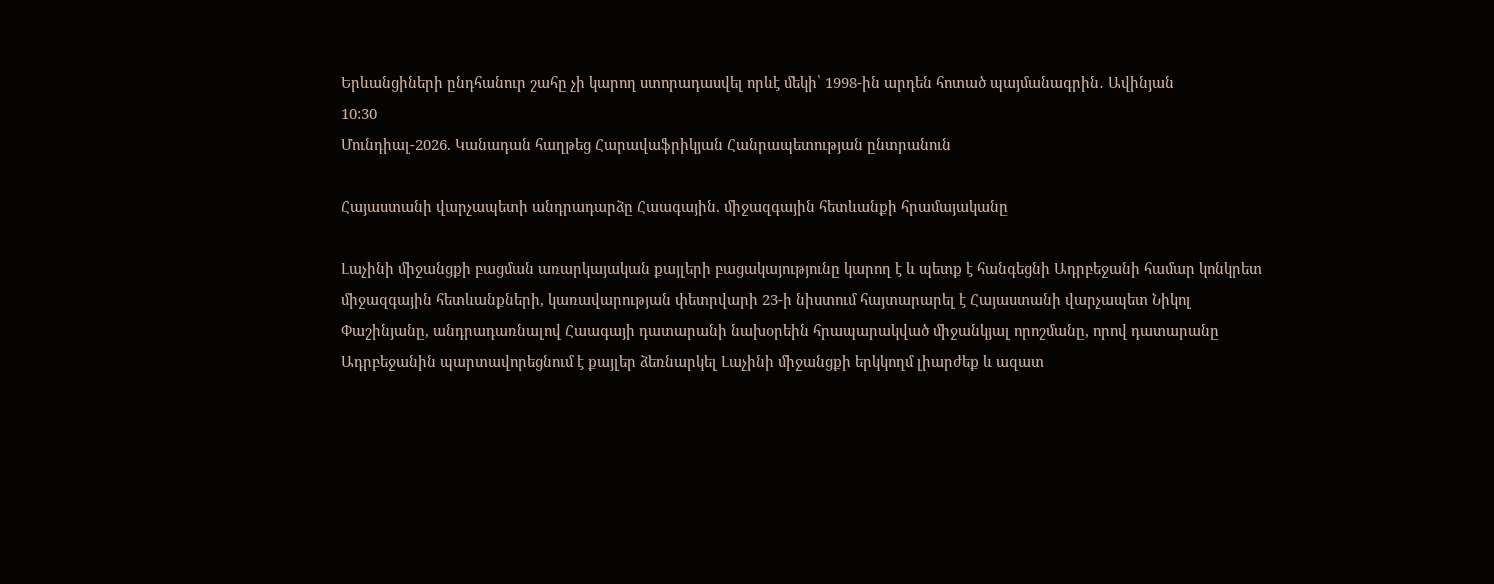Երևանցիների ընդհանուր շահը չի կարող ստորադասվել որևէ մեկի՝ 1998-ին արդեն հոտած պայմանագրին․ Ավինյան
10:30
Մունդիալ-2026. Կանադան հաղթեց Հարավաֆրիկյան Հանրապետության ընտրանուն

Հայաստանի վարչապետի անդրադարձը Հաագային. միջազգային հետևանքի հրամայականը

Լաչինի միջանցքի բացման առարկայական քայլերի բացակայությունը կարող է և պետք է հանգեցնի Ադրբեջանի համար կոնկրետ միջազգային հետևանքների, կառավարության փետրվարի 23-ի նիստում հայտարարել է Հայաստանի վարչապետ Նիկոլ Փաշինյանը, անդրադառնալով Հաագայի դատարանի նախօրեին հրապարակված միջանկյալ որոշմանը, որով դատարանը Ադրբեջանին պարտավորեցնում է քայլեր ձեռնարկել Լաչինի միջանցքի երկկողմ լիարժեք և ազատ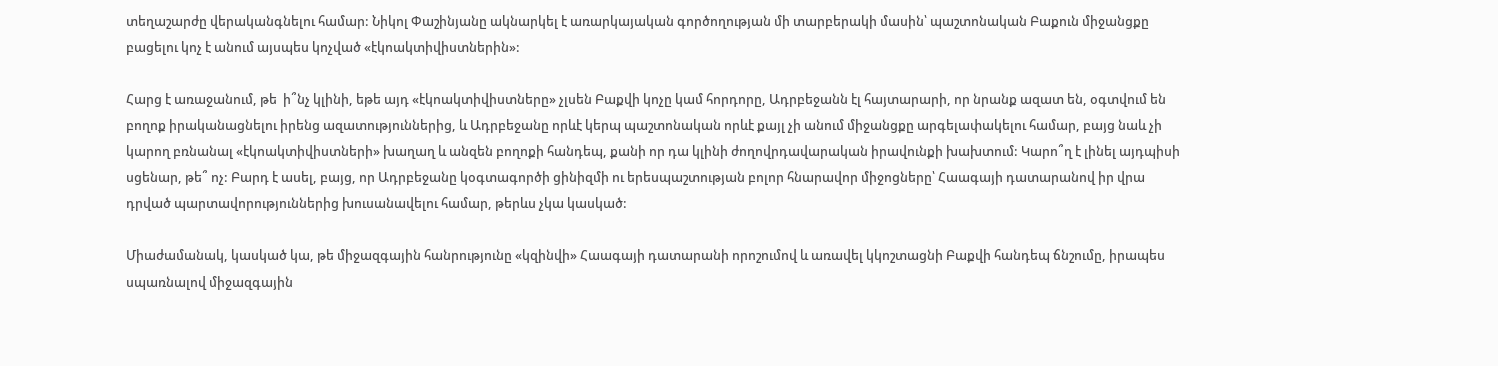տեղաշարժը վերականգնելու համար: Նիկոլ Փաշինյանը ակնարկել է առարկայական գործողության մի տարբերակի մասին՝ պաշտոնական Բաքուն միջանցքը բացելու կոչ է անում այսպես կոչված «էկոակտիվիստներին»:

Հարց է առաջանում, թե  ի՞նչ կլինի, եթե այդ «էկոակտիվիստները» չլսեն Բաքվի կոչը կամ հորդորը, Ադրբեջանն էլ հայտարարի, որ նրանք ազատ են, օգտվում են բողոք իրականացնելու իրենց ազատություններից, և Ադրբեջանը որևէ կերպ պաշտոնական որևէ քայլ չի անում միջանցքը արգելափակելու համար, բայց նաև չի կարող բռնանալ «էկոակտիվիստների» խաղաղ և անզեն բողոքի հանդեպ, քանի որ դա կլինի ժողովրդավարական իրավունքի խախտում: Կարո՞ղ է լինել այդպիսի սցենար, թե՞ ոչ: Բարդ է ասել, բայց, որ Ադրբեջանը կօգտագործի ցինիզմի ու երեսպաշտության բոլոր հնարավոր միջոցները՝ Հաագայի դատարանով իր վրա դրված պարտավորություններից խուսանավելու համար, թերևս չկա կասկած:

Միաժամանակ, կասկած կա, թե միջազգային հանրությունը «կզինվի» Հաագայի դատարանի որոշումով և առավել կկոշտացնի Բաքվի հանդեպ ճնշումը, իրապես սպառնալով միջազգային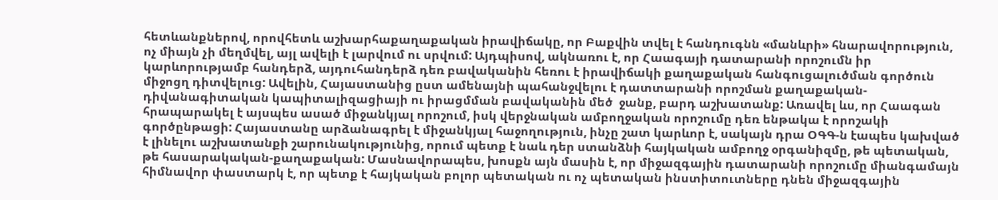հետևանքներով, որովհետև աշխարհաքաղաքական իրավիճակը, որ Բաքվին տվել է հանդուգնն «մանևրի» հնարավորություն, ոչ միայն չի մեղմվել, այլ ավելի է լարվում ու սրվում: Այդպիսով, ակնառու է, որ Հաագայի դատարանի որոշումն իր կարևորությամբ հանդերձ, այդուհանդերձ դեռ բավականին հեռու է իրավիճակի քաղաքական հանգուցալուծման գործուն միջոցղ դիտվելուց: Ավելին, Հայաստանից ըստ ամենայնի պահանջվելու է դատտարանի որոշման քաղաքական-դիվանագիտական կապիտալիզացիայի ու իրացմման բավականին մեծ  ջանք, բարդ աշխատանք: Առավել ևս, որ Հաագան հրապարակել է այսպես ասած միջանկյալ որոշում, իսկ վերջնական ամբողջական որոշումը դեռ ենթակա է որոշակի գործընթացի: Հայաստանը արձանագրել է միջանկյալ հաջողություն, ինչը շատ կարևոր է, սակայն դրա ՕԳԳ-ն էապես կախված է լինելու աշխատանքի շարունակությունից, որում պետք է նաև դեր ստանձնի հայկական ամբողջ օրգանիզմը, թե պետական, թե հասարակական-քաղաքական: Մասնավորապես, խոսքն այն մասին է, որ միջազգային դատարանի որոշումը միանգամայն հիմնավոր փաստարկ է, որ պետք է հայկական բոլոր պետական ու ոչ պետական ինստիտուտները դնեն միջազգային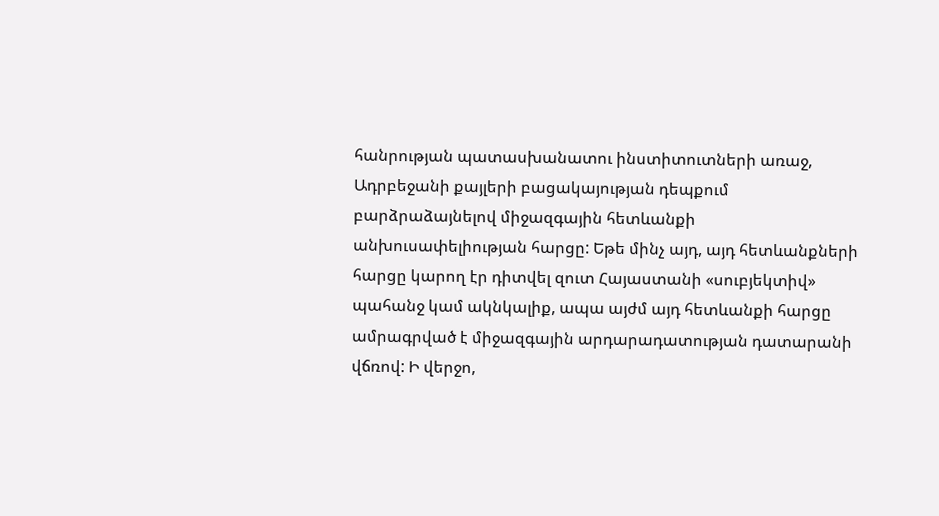հանրության պատասխանատու ինստիտուտների առաջ,  Ադրբեջանի քայլերի բացակայության դեպքում  բարձրաձայնելով միջազգային հետևանքի անխուսափելիության հարցը: Եթե մինչ այդ, այդ հետևանքների հարցը կարող էր դիտվել զուտ Հայաստանի «սուբյեկտիվ» պահանջ կամ ակնկալիք, ապա այժմ այդ հետևանքի հարցը ամրագրված է միջազգային արդարադատության դատարանի վճռով: Ի վերջո,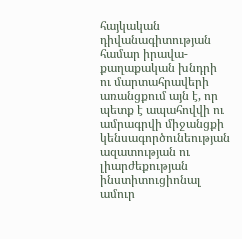հայկական դիվանագիտության համար իրավա-քաղաքական խնդրի ու մարտահրավերի առանցքում այն է, որ պետք է ապահովվի ու ամրագրվի միջանցքի կենսագործունեության ազատության ու լիարժեքության ինստիտուցիոնալ ամուր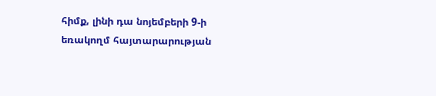հիմք, լինի դա նոյեմբերի 9-ի եռակողմ հայտարարության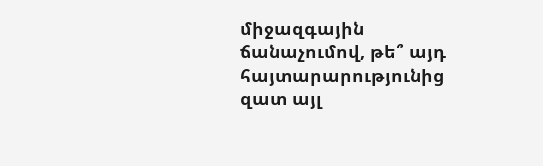միջազգային ճանաչումով, թե՞ այդ հայտարարությունից զատ այլ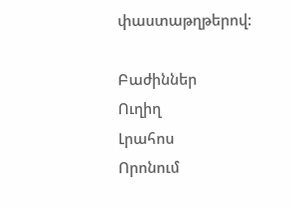փաստաթղթերով:

Բաժիններ
Ուղիղ
Լրահոս
Որոնում